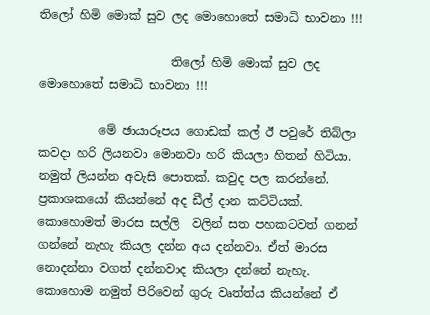තිලෝ හිමි මොක් සුව ලද මොහොතේ සමාධි භාවනා !!!

                      තිලෝ හිමි මොක් සුව ලද මොහොතේ සමාධි භාවනා !!!

          මේ ඡායාරූපය ගොඩක් කල් ඊ පවුරේ තිබ්ලා කවදා හරි ලියනවා මොනවා හරි කියලා හිතන් හිටියා. නමුත් ලියන්න අවැසි පොතක්. කවුද පල කරන්නේ. ප්‍රකාශකයෝ කියන්නේ අද ඩීල් දාන කට්ටියක්. කොහොමත් මාරස සල්ලි  වලින් සත පහකටවත් ගනන් ගන්නේ නැහැ කියල දන්න අය දන්නවා. ඒත් මාරස නොදන්නා වගත් දන්නවාද කියලා දන්නේ නැහැ.
කොහොම නමුත් පිරිවෙන් ගුරු වෘත්ත්ය කියන්නේ ඒ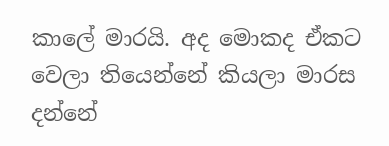කාලේ මාරයි. අද මොකද ඒකට වෙලා තියෙන්නේ කියලා මාරස දන්නේ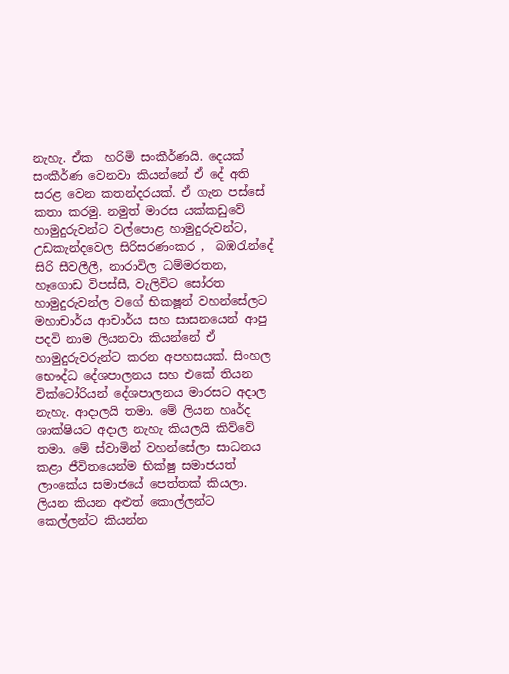නැහැ. ඒක  හරිමි සංකීර්ණයි. දෙයක් සංකීර්ණ වෙනවා කියන්නේ ඒ දේ අති සරළ වෙන කතන්දරයක්. ඒ ගැන පස්සේ කතා කරමු. නමුත් මාරස යක්කඩුවේ හාමුදුරුවන්ට වල්පොළ හාමුදුරුවන්ට, උඩකැන්දවෙල සිරිසරණංකර ,  බඹරැන්දේ සිරි සීවලීලී, නාරාවිල ධම්මරතන, හෑගොඩ විපස්සී, වැලිවිට සෝරත හාමුදුරුවන්ල වගේ භිකෂූන් වහන්සේලට මහාචාර්ය ආචාර්ය සහ සාසනයෙන් ආපු පදවි නාම ලියනවා කියන්නේ ඒ හාමුදුරුවරුන්ට කරන අපහසයක්. සිංහල භෞද්ධ දේශපාලනය සහ එකේ තියන වික්ටෝරියන් දේශපාලනය මාරසට අදාල නැහැ. ආදාලයි තමා. මේ ලියන හෘර්ද ශාක්ෂියට අදාල නැහැ කියලයි කිව්වේ තමා. මේ ස්වාමින් වහන්සේලා සාධනය කළා ජීවිතයෙන්ම භික්ෂු සමාජයත් ලාංකේය සමාජයේ පෙත්තක් කියලා. ලියන කියන අළුත් කොල්ලන්ට කෙල්ලන්ට කියන්න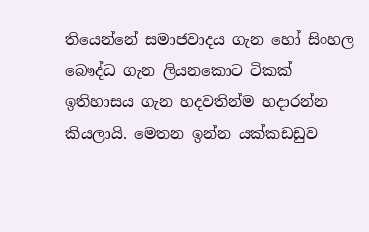තියෙන්නේ සමාජවාදය ගැන හෝ සිංහල බෞද්ධ ගැන ලියනකොට ටිකක් ඉතිහාසය ගැන හදවතින්ම හදාරන්න කියලායි. මෙතන ඉන්න යක්කඩඩුව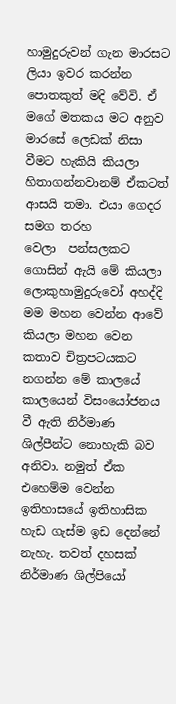හාමුදුරුවන් ගැන මාරසට ලියා ඉවර කරන්න පොතකුත් මදි වේවි. ඒ මගේ මතකය මට අනුව මාරසේ ලෙඩක් නිසා වීමට හැකියි කියලා හිතාගන්නවානම් ඒකටත් ආසයි තමා. එයා ගෙදර සමග තරහ වෙලා  ‌පන්සලකට ගොසින් ඇයි මේ කියලා ලොකුහාමුදුරුවෝ අහද්දි මම මහන වෙන්න ආවේ කියලා මහන වෙන කතාව චිත්‍රපටයකට නගන්න මේ කාලයේ කාලයෙන් විසංයෝජනය වී ඇති නිර්මාණ ශිල්පීන්ට නොහැකි බව අනිවා. නමුත් ඒක එහෙම්ම වෙන්න ඉතිහාසයේ ‌ඉතිහාසික හැඩ ගැස්ම ඉඩ දෙන්නේ නැහැ. තවත් දහසක් නිර්මාණ ශිල්පියෝ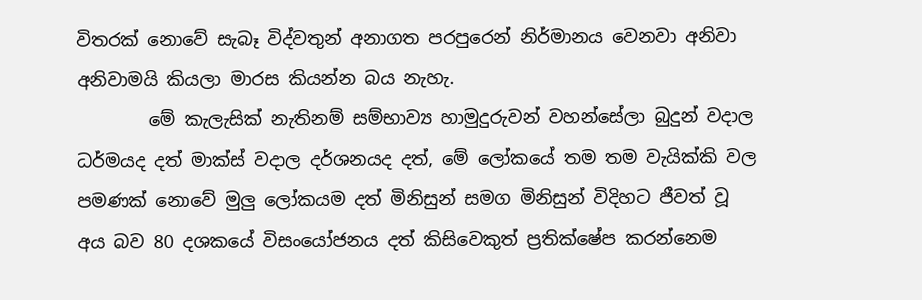විතරක් නොවේ සැබෑ විද්වතුන් අනාගත පරපුරෙන් නිර්මානය වෙනවා අනිවා අනිවාමයි කියලා මාරස කියන්න බය නැහැ.
        මේ කැලැසික් නැතිනම් සම්භාව්‍ය හාමුදුරුවන් වහන්සේලා බුදුන් වදාල ධර්මයද දත් මාක්ස් වදාල දර්ශනයද දත්, මේ ලෝකයේ තම තම වැයික්කි වල පමණක් නොවේ මුලු ලෝකයම දත් මිනිසුන් සමග මිනිසුන් විදිහට ජීවත් වූ අය බව 80 දශකයේ විසංයෝජනය දත් කිසිවෙකුත් ප්‍රතික්ෂේප කරන්නෙම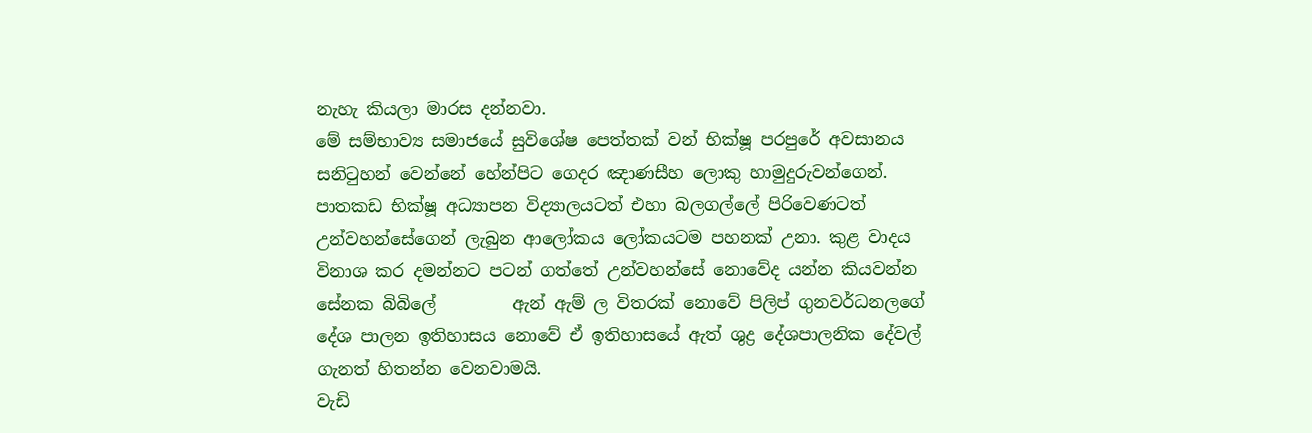නැහැ කියලා මාරස දන්නවා.
මේ සම්භාව්‍ය සමාජයේ ‌සුවිශේෂ පෙත්තක් වන් භික්ෂූ පරපුරේ අවසානය සනිටුහන් වෙන්නේ හේන්පිට ගෙදර ඤාණසීහ ලොකු හාමුදුරුවන්ගෙන්. පාතකඩ භික්ෂූ අධ්‍යාපන විද්‍යාලයටත් එහා බලගල්ලේ පිරිවෙණටත් උන්වහන්සේගෙන් ලැබුන ආලෝකය ලෝකයටම පහනක් උනා. කුළ වාදය විනාශ කර දමන්නට පටන් ගත්තේ උන්වහන්සේ නොවේද යන්න කියවන්න සේනක බිබිලේ         ඇන් ඇම් ල විතරක් නොවේ පිලිප් ගුනවර්ධනලගේ දේශ පාලන ඉතිහාසය නොවේ ඒ ඉතිහාසයේ ඇත් ශුද්‍ර දේශපාලනික දේවල් ගැනත් හිතන්න වෙනවාමයි.
වැඩි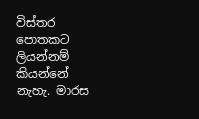විස්තර පොතකට ලියන්නම් කියන්නේ නැහැ. මාරස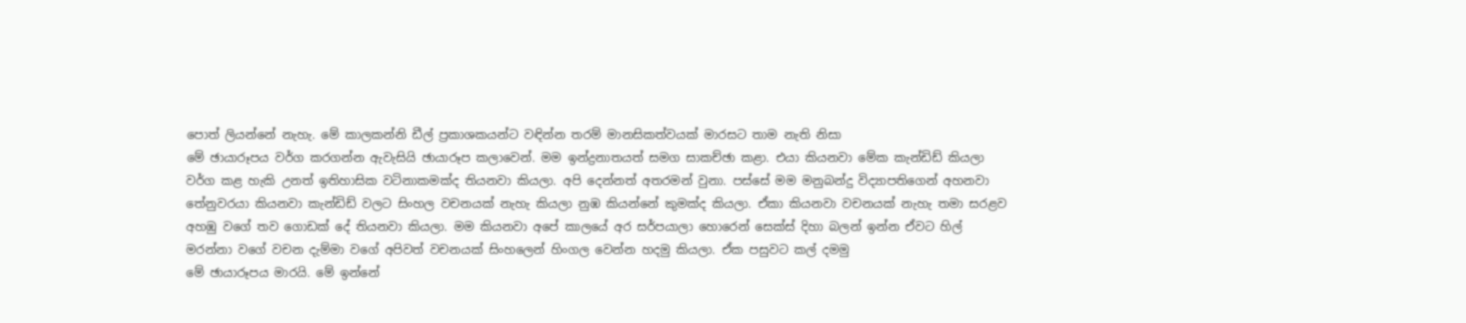පොත් ලියන්නේ නැහැ. මේ කාලකන්නි ඩීල් ප්‍රකාශකයන්ට වඳින්න තරම් මානසිකත්වයක් මාරසට තාම නැති නිසා
මේ ඡායාරූපය වර්ග කරගන්න ඇවැසියි ඡායාරූප කලාවෙන්. මම ඉන්ද්‍රනාතයත් සමග සාකච්ඡා කළා. එයා කියනවා මේක කැන්ඩිඩ් කියලා වර්ග කළ හැකි උනත් ඉතිහාසික වටිනාකමක්ද තියනවා කියලා. අපි දෙන්නත් අතරමන් වුනා. පස්සේ මම මනුබන්දු විද්‍යාපතිගෙන් අහනවා තේනුවරයා කියනවා කැන්ඩිඩ් වලට සිංහල වචනයක් නැහැ කියලා නුඹ කියන්නේ කුමක්ද කියලා. ඒකා කියනවා වචනයක් නැහැ තමා සරළව අහඹු වගේ තව ගොඩක් දේ තියනවා කියලා. මම කියනවා අපේ කාලයේ අර සර්පයාලා හොරෙන් සෙක්ස් දිහා බලන් ඉන්න ඒවට හිල් මරන්නා වගේ වචන දැම්මා වගේ අපිවත් වචනයක් සිංහලෙන් හිංගල වෙන්න හදමු කියලා. ඒක පසුවට කල් දමමු
මේ ඡායාරූපය මාරයි. මේ ඉන්නේ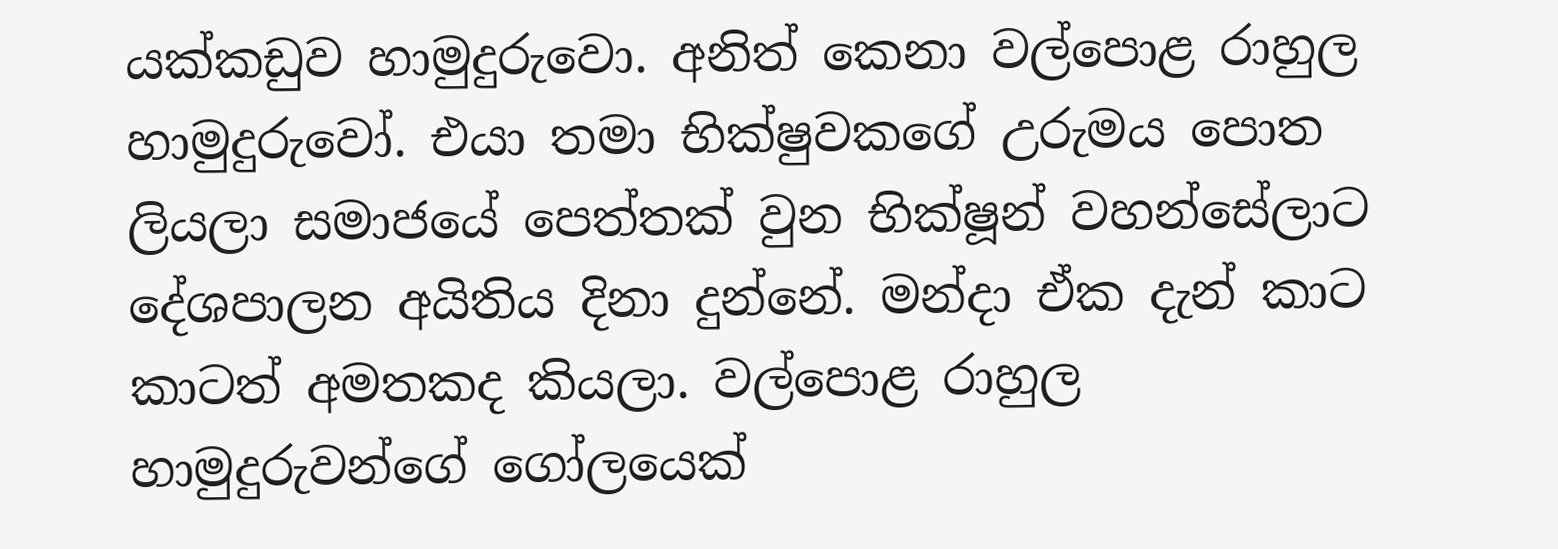යක්කඩුව හාමුදුරුවො. අනිත් කෙනා වල්පොළ රාහුල හාමුදුරුවෝ. එයා තමා භික්ෂුවකගේ උරුමය පොත ලියලා සමාජයේ පෙත්තක් වුන භික්ෂූන් වහන්සේලාට දේශපාලන අයිතිය දිනා දුන්නේ. මන්දා ඒක දැන් කාට කාටත් අමතකද කියලා. වල්පොළ රාහුල හාමුදුරුවන්ගේ ගෝලයෙක්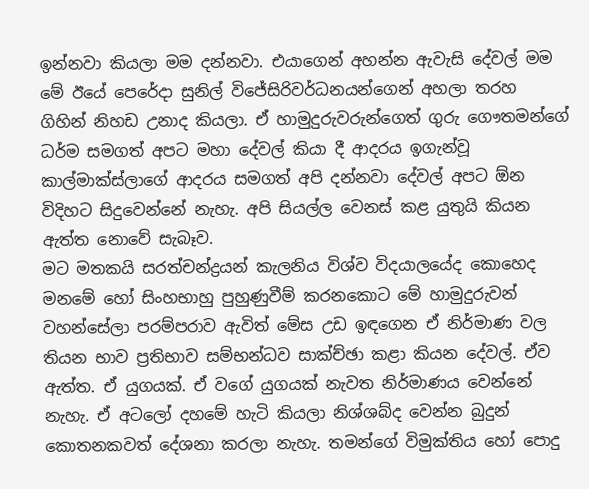ඉන්නවා කියලා මම දන්නවා. එයාගෙන් අහන්න ඇවැසි දේවල් මම මේ ඊයේ පෙරේදා සුනිල් විජේසිරිවර්ධනයන්ගෙන් අහලා තරහ ගිහින් නිහඩ උනාද කියලා. ඒ හාමුදුරුවරුන්ගෙත් ගුරු ගෞතමන්ගේ ධර්ම සමගත් අපට මහා දේවල් කියා දී ආදරය ඉගැන්වූ කාල්මාක්ස්ලාගේ ආදරය සමගත් අපි දන්නවා දේවල් අපට ඕන විදිහට සිදුවෙන්නේ නැහැ. අපි සියල්ල වෙනස් කළ යුතුයි කියන ඇත්ත නොවේ සැබෑව.
මට මතකයි සරත්චන්ද්‍රයන් කැලනිය විශ්ව විදයාලයේද කොහෙද මනමේ හෝ සිංහභාහු පුහුණුවීම් කරනකොට මේ හාමුදුරුවන් වහන්සේලා පරම්පරාව ඇවිත් මේස උඩ ඉඳගෙන ඒ නිර්මාණ වල තියන භාව ප්‍රතිභාව සම්භන්ධව සාක්ච්ඡා කළා කියන දේවල්. ඒව ඇත්ත. ඒ යුගයක්. ඒ වගේ යුගයක් නැවත නිර්මාණය වෙන්නේ නැහැ. ඒ අටලෝ දහමේ හැටි කියලා නිශ්ශබ්ද වෙන්න බුදුන් කොතනකවත් දේශනා කරලා නැහැ. තමන්ගේ විමුක්තිය හෝ පොදු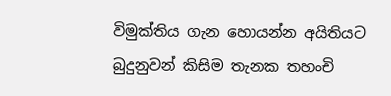විමුක්තිය ගැන හොයන්න අයිතියට බුදුනුවන් කිසිම තැනක තහංචි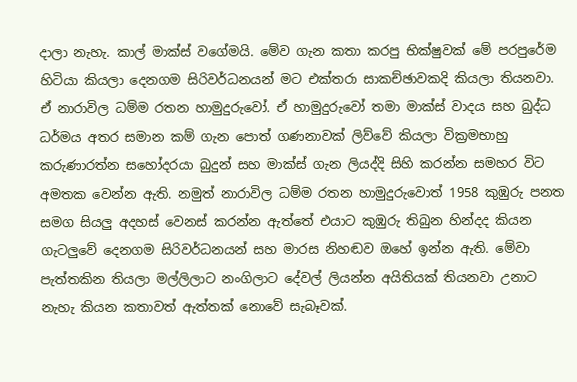දාලා නැහැ. කාල් මාක්ස් වගේමයි. මේව ගැන කතා කරපු භික්ෂුවක් මේ පරපුරේම හිටියා කියලා දෙනගම සිරිවර්ධනයන් මට එක්තරා සාකච්ඡාවකදි කියලා තියනවා. ඒ නාරාවිල ධම්ම රතන හාමුදුරුවෝ. ඒ හාමුදුරුවෝ තමා මාක්ස් වාදය සහ බුද්ධ ධර්මය අතර සමාන කම් ගැන පොත් ගණනාවක් ලිව්වේ කියලා වික්‍රමභාහු කරුණාරත්න සහෝදරයා බුදුන් සහ මාක්ස් ගැන ලියද්දි සිහි කරන්න සමහර විට අමතක වෙන්න ඇති. නමුත් නාරාවිල ධම්ම රතන හාමුදුරුවොත් 1958 කුඹුරු පනත සමග සියලු අදහස් වෙනස් කරන්න ඇත්තේ එයාට කුඹුරු තිබුන හින්දද කියන ගැටලුවේ දෙනගම සිරිවර්ධනයන් සහ මාරස නිහඬව ඔහේ ඉන්න ඇති. මේවා පැත්තකින තියලා මල්ලිලාට නංගිලාට ‌දේවල් ලියන්න අයිතියක් තියනවා උනාට නැහැ කියන කතාවත් ඇත්තක් නොවේ සැබෑවක්.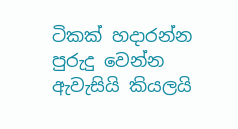ටිකක් හදාරන්න පුරුදු වෙන්න ඇවැසියි කියලයි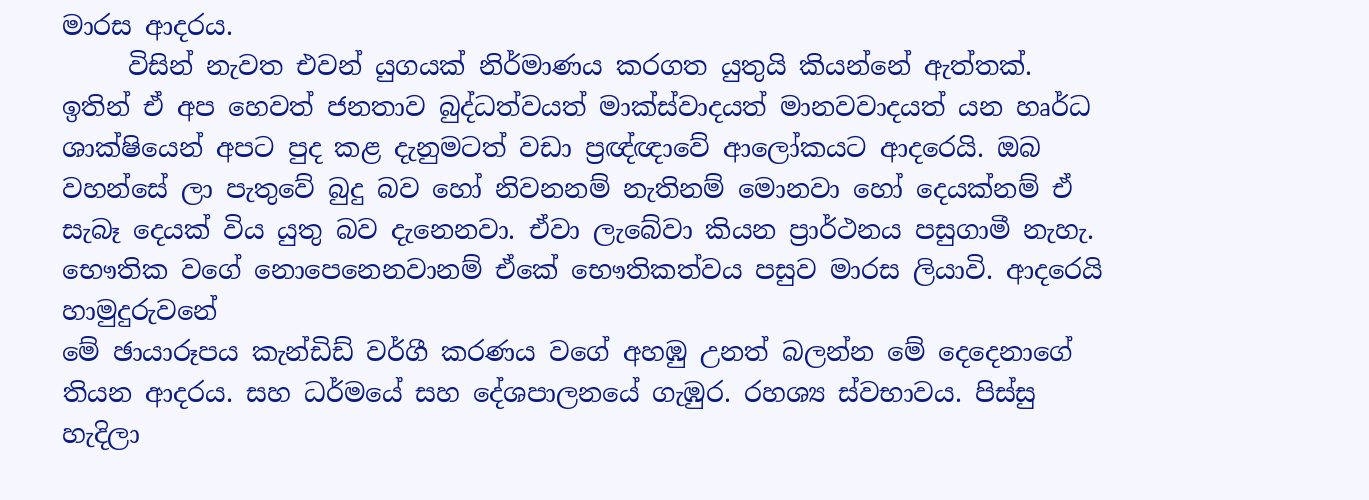මාරස ආදරය.
     විසින් නැවත එවන් යුගයක් නිර්මාණය කරගත යුතුයි කියන්නේ ඇත්තක්. ඉතින් ඒ අප හෙවත් ජනතාව බුද්ධත්වයත් මාක්ස්වාදයත් මානවවාදයත් යන හෘර්ධ ශාක්ෂියෙන් අපට පුද කළ දැනුමටත් වඩා ප්‍රඥ්ඥාවේ ආලෝකයට ආදරෙයි. ඔබ වහන්සේ ලා පැතුවේ බුදු බව හෝ නිවනනම් නැතිනම් මොනවා හෝ ‌දෙයක්නම් ඒ සැබෑ දෙයක් විය යුතු බව දැනෙනවා. ඒවා ලැබේවා කියන ප්‍රාර්ථනය පසුගාමී නැහැ. භෞතික වගේ නොපෙනෙනවානම් ඒකේ භෞතිකත්වය පසුව මාරස ලියාවි. ආදරෙයි හාමුදුරුවනේ
මේ ඡායාරූපය කැන්ඩිඩ් වර්ගී කරණය වගේ අහඹු උනත් බලන්න මේ දෙදෙනාගේ තියන ආදරය. සහ ධර්මයේ සහ දේශපාලනයේ ගැඹුර. රහශ්‍ය ස්වභාවය. පිස්සු හැදිලා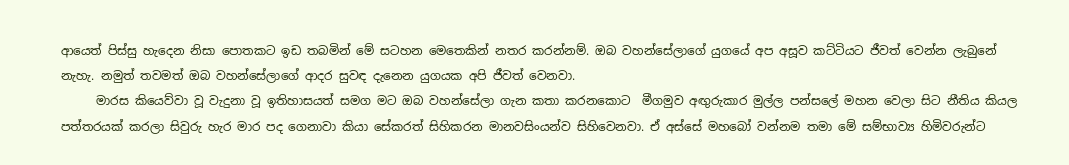ආයෙත් පිස්සු හැදෙන නිසා පොතකට ඉඩ තබමින් මේ සටහන මෙතෙකින් නතර කරන්නම්. ඔබ වහන්සේලාගේ යුගයේ අප අසූව කට්ටියට ජීවත් වෙන්න ලැබුනේ නැහැ. නමුත් තවමත් ඔබ වහන්සේලාගේ ආදර සුවඳ දැනෙන යුගයක අපි ජීවත් වෙනවා.
      මාරස කියෙව්වා වූ වැදුනා වූ ඉතිහාසයත් සමග මට ඔබ වහන්සේලා ගැන කතා කරනකොට  ‌මීගමුව අඟුරුකාර මුල්ල පන්සලේ මහන වෙලා සිට නීතිය කියල පත්තරයක් කරලා සිවුරු හැර මාර පද ගෙනාවා කියා සේකරත් සිහිකරන මානවසිංයන්ව සිහිවෙනවා. ඒ අස්සේ මහබෝ වන්නම තමා මේ සම්භාව්‍ය හිමිවරුන්ට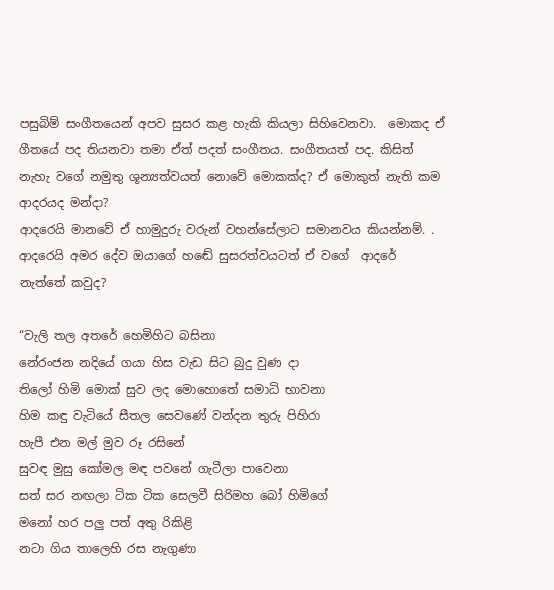පසුබිම් සංගීතයෙන් අපව සුසර කළ හැකි කියලා සිහිවෙනවා.  මොකද ඒ ගීතයේ පද තියනවා තමා ඒත් පදත් සංගීතය. සංගීතයත් පද. කිසිත් නැහැ වගේ නමුතු ශූන්‍යත්වයත් නොවේ මොකක්ද? ඒ මොකුත් නැති කම ආදරයද මන්දා?
ආදරෙයි මානවේ ඒ හාමුදුරු වරුන් වහන්සේලාට සමානවය කියන්නම්. . ආදරෙයි අමර දේව ඔයාගේ හඬේ සුසරත්වයටත් ඒ වගේ  ආදරේ නැත්තේ කවුද?

“වැලි තල අතරේ හෙමිහිට බසිනා
නේරංජන නදියේ ගයා හිස වැඩ සිට බුදු වුණ දා
තිලෝ හිමි මොක් සුව ලද මොහොතේ සමාධි භාවනා
හිම කඳු වැටියේ සීතල සෙවණේ වන්දන තුරු පිහිරා
හැපී එන මල් මුව රූ රසිනේ
සුවඳ මුසු කෝමල මඳ පවනේ ගැටීලා පාවෙනා
සත් සර නඟලා ටික ටික සෙලවී සිරිමහ බෝ හිමිගේ
මනෝ හර පලු පත් අතු රිකිළි
නටා ගිය තාලෙහි රස නැගුණා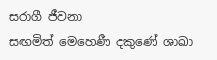සරාගී ජීවනා
සඟමිත් මෙහෙණී දකුණේ ශාඛා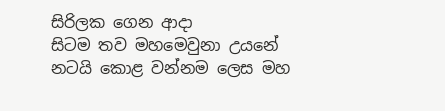සිරිලක ගෙන ආදා
සිටම තව මහමෙවුනා උයනේ
නටයි කොළ වන්නම ලෙස මහ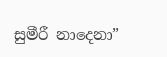සුමීරී නාදෙනා”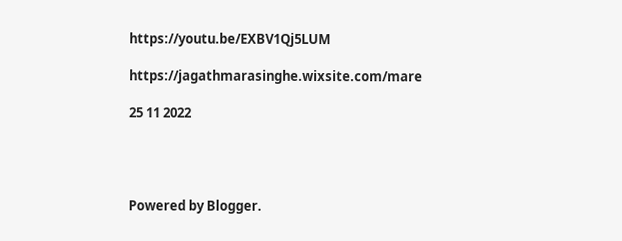https://youtu.be/EXBV1Qj5LUM

https://jagathmarasinghe.wixsite.com/mare

25 11 2022




Powered by Blogger.